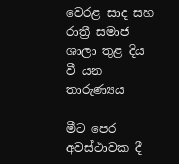වෙරළ සාද සහ රාත්‍රී සමාජ ශාලා තුළ දිය වී යන තාරුණ්‍යය

මීට පෙර අවස්ථාවක දී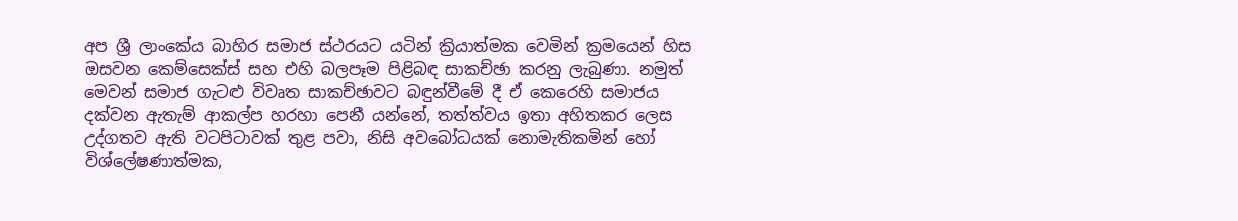අප ශ්‍රී ලාංකේය බාහිර සමාජ ස්ථරයට යටින් ක්‍රියාත්මක වෙමින් ක්‍රමයෙන් හිස ඔසවන කෙම්සෙක්ස් සහ එහි බලපෑම පිළිබඳ සාකච්ඡා කරනු ලැබුණා. නමුත් මෙවන් සමාජ ගැටළු විවෘත සාකච්ඡාවට බඳුන්වීමේ දී ඒ කෙරෙහි සමාජය දක්වන ඇතැම් ආකල්ප හරහා පෙනී යන්නේ, තත්ත්වය ඉතා අහිතකර ලෙස උද්ගතව ඇති වටපිටාවක් තුළ පවා, නිසි අවබෝධයක් නොමැතිකමින් හෝ විශ්ලේෂණාත්මක,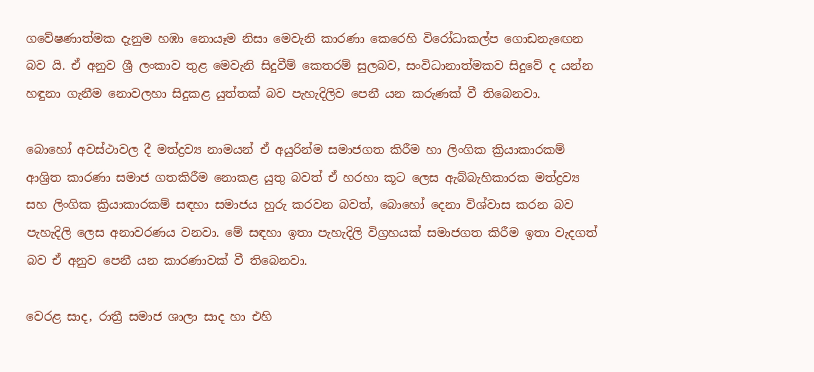ගවේෂණාත්මක දැනුම හඹා නොයෑම නිසා මෙවැනි කාරණා කෙරෙහි විරෝධාකල්ප ගොඩනැඟෙන බව යි. ඒ අනුව ශ්‍රී ලංකාව තුළ මෙවැනි සිදුවීම් කෙතරම් සුලබව, සංවිධානාත්මකව සිදුවේ ද යන්න හඳුනා ගැනීම නොවලහා සිදුකළ යුත්තක් බව පැහැදිලිව පෙනී යන කරුණක් වී තිබෙනවා.

බොහෝ අවස්ථාවල දී මත්ද්‍රව්‍ය නාමයන් ඒ අයුරින්ම සමාජගත කිරීම හා ලිංගික ක්‍රියාකාරකම් ආශ්‍රිත කාරණා සමාජ ගතකිරීම නොකළ යුතු බවත් ඒ හරහා කූට ලෙස ඇබ්බැහිකාරක මත්ද්‍රව්‍ය සහ ලිංගික ක්‍රියාකාරකම් සඳහා සමාජය හුරු කරවන බවත්, බොහෝ දෙනා විශ්වාස කරන බව පැහැදිලි ලෙස අනාවරණය වනවා. මේ සඳහා ඉතා පැහැදිලි විග්‍රහයක් සමාජගත කිරීම ඉතා වැදගත් බව ඒ අනුව පෙනී යන කාරණාවක් වී තිබෙනවා.

වෙරළ සාද, රාත්‍රී සමාජ ශාලා සාද හා එහි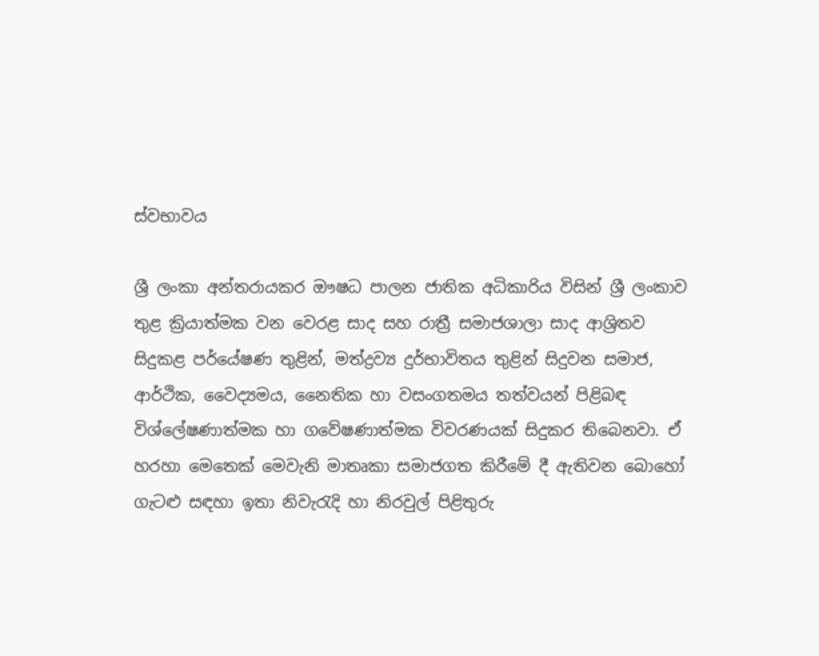ස්වභාවය

ශ්‍රී ලංකා අන්තරායකර ඖෂධ පාලන ජාතික අධිකාරිය විසින් ශ්‍රී ලංකාව තුළ ක්‍රියාත්මක වන වෙරළ සාද සහ රාත්‍රී සමාජශාලා සාද ආශ්‍රිතව සිදුකළ පර්යේෂණ තුළින්, මත්ද්‍රව්‍ය දුර්භාවිතය තුළින් සිදුවන සමාජ, ආර්ථික, වෛද්‍යමය, නෛතික හා වසංගතමය තත්වයන් පිළිබඳ විශ්ලේෂණාත්මක හා ගවේෂණාත්මක විවරණයක් සිදුකර තිබෙනවා. ඒ හරහා මෙතෙක් මෙවැනි මාතෘකා සමාජගත කිරීමේ දී ඇතිවන බොහෝ ගැටළු සඳහා ඉතා නිවැරැදි හා නිරවුල් පිළිතුරු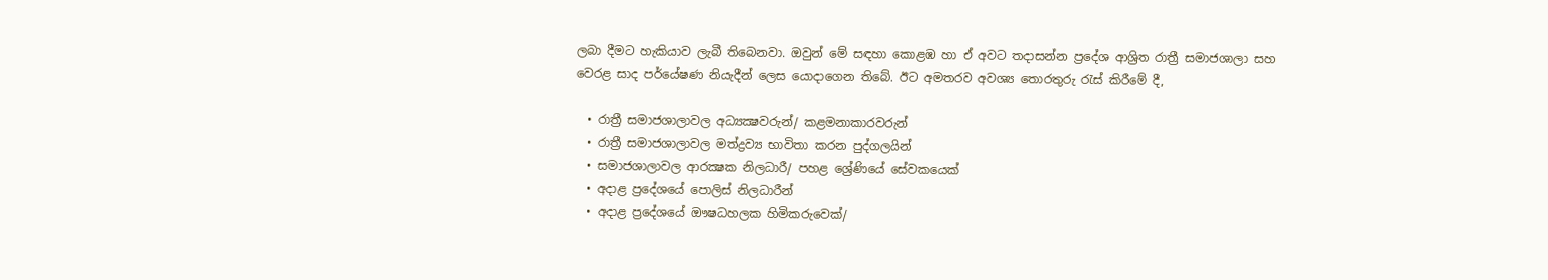ලබා දීමට හැකියාව ලැබී තිබෙනවා. ඔවුන් මේ සඳහා කොළඹ හා ඒ අවට තදාසන්න ප්‍රදේශ ආශ්‍රිත රාත්‍රී සමාජශාලා සහ වෙරළ සාද පර්යේෂණ නියැදීන් ලෙස යොදාගෙන තිබේ. ඊට අමතරව අවශ්‍ය තොරතුරු රැස් කිරීමේ දී,

  • රාත්‍රී සමාජශාලාවල අධ්‍යක්‍ෂවරුන්/ කළමනාකාරවරුන්
  • රාත්‍රී සමාජශාලාවල මත්ද්‍රව්‍ය භාවිතා කරන පුද්ගලයින්
  • සමාජශාලාවල ආරක්‍ෂක නිලධාරී/ පහළ ශ්‍රේණියේ සේවකයෙක්
  • අදාළ ප්‍රදේශයේ පොලිස් නිලධාරීන්
  • අදාළ ප්‍රදේශයේ ඖෂධහලක හිමිකරුවෙක්/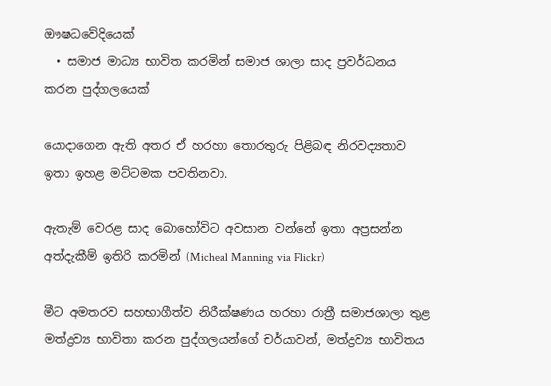ඖෂධවේදියෙක්
  • සමාජ මාධ්‍ය භාවිත කරමින් සමාජ ශාලා සාද ප්‍රවර්ධනය කරන පුද්ගලයෙක්

යොදාගෙන ඇති අතර ඒ හරහා තොරතුරු පිළිබඳ නිරවද්‍යතාව ඉතා ඉහළ මට්ටමක පවතිනවා.

ඇතැම් වෙරළ සාද බොහෝවිට අවසාන වන්නේ ඉතා අප්‍රසන්න අත්දැකීම් ඉතිරි කරමින් (Micheal Manning via Flickr)

මීට අමතරව සහභාගීත්ව නිරීක්ෂණය හරහා රාත්‍රී සමාජශාලා තුළ මත්ද්‍රව්‍ය භාවිතා කරන පුද්ගලයන්ගේ චර්යාවන්, මත්ද්‍රව්‍ය භාවිතය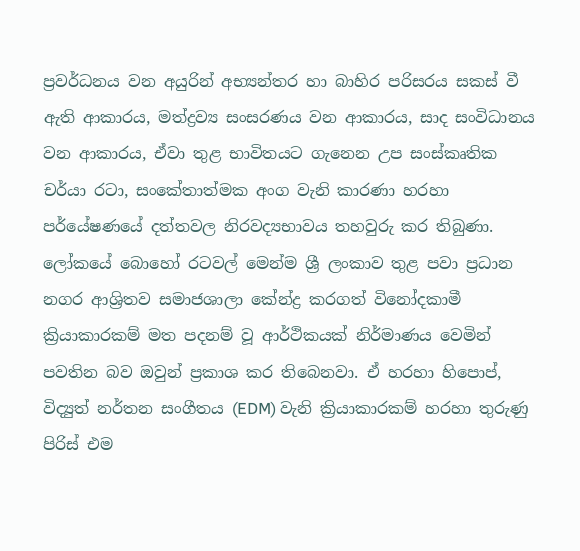ප්‍රවර්ධනය වන අයුරින් අභ්‍යන්තර හා බාහිර පරිසරය සකස් වී ඇති ආකාරය, මත්ද්‍රව්‍ය සංසරණය වන ආකාරය, සාද සංවිධානය වන ආකාරය, ඒවා තුළ භාවිතයට ගැනෙන උප සංස්කෘතික චර්යා රටා, සංකේතාත්මක අංග වැනි කාරණා හරහා පර්යේෂණයේ දත්තවල නිරවද්‍යභාවය තහවුරු කර තිබුණා. ලෝකයේ බොහෝ රටවල් මෙන්ම ශ්‍රී ලංකාව තුළ පවා ප්‍රධාන නගර ආශ්‍රිතව සමාජශාලා කේන්ද්‍ර කරගත් විනෝදකාමී ක්‍රියාකාරකම් මත පදනම් වූ ආර්ථිකයක් නිර්මාණය වෙමින් පවතින බව ඔවුන් ප්‍රකාශ කර තිබෙනවා. ඒ හරහා හිපොප්, විද්‍යුත් නර්තන සංගීතය (EDM) වැනි ක්‍රියාකාරකම් හරහා තුරුණු පිරිස් එම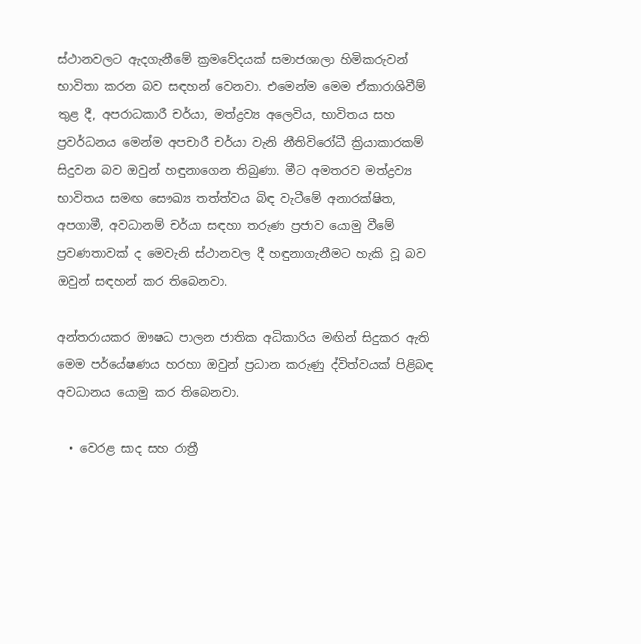ස්ථානවලට ඇදගැනීමේ ක්‍රමවේදයක් සමාජශාලා හිමිකරුවන් භාවිතා කරන බව සඳහන් වෙනවා. එමෙන්ම මෙම ඒකාරාශිවීම් තුළ දී, අපරාධකාරී චර්යා, මත්ද්‍රව්‍ය අලෙවිය, භාවිතය සහ ප්‍රවර්ධනය මෙන්ම අපචාරී චර්යා වැනි නීතිවිරෝධී ක්‍රියාකාරකම් සිදුවන බව ඔවුන් හඳුනාගෙන තිබුණා. මීට අමතරව මත්ද්‍රව්‍ය භාවිතය සමඟ සෞඛ්‍ය තත්ත්වය බිඳ වැටීමේ අනාරක්ෂිත, අපගාමී, අවධානම් චර්යා සඳහා තරුණ ප්‍රජාව යොමු වීමේ ප්‍රවණතාවක් ද මෙවැනි ස්ථානවල දී හඳුනාගැනීමට හැකි වූ බව ඔවුන් සඳහන් කර තිබෙනවා.

අන්තරායකර ඖෂධ පාලන ජාතික අධිකාරිය මඟින් සිදුකර ඇති මෙම පර්යේෂණය හරහා ඔවුන් ප්‍රධාන කරුණු ද්විත්වයක් පිළිබඳ අවධානය යොමු කර තිබෙනවා.

  • වෙරළ සාද සහ රාත්‍රී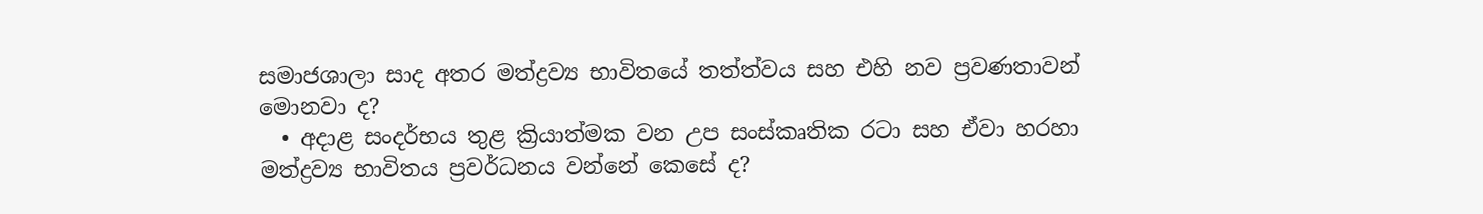සමාජශාලා සාද අතර මත්ද්‍රව්‍ය භාවිතයේ තත්ත්වය සහ එහි නව ප්‍රවණතාවන් මොනවා ද?
  • අදාළ සංදර්භය තුළ ක්‍රියාත්මක වන උප සංස්කෘතික රටා සහ ඒවා හරහා මත්ද්‍රව්‍ය භාවිතය ප්‍රවර්ධනය වන්නේ කෙසේ ද?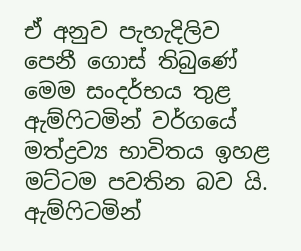ඒ අනුව පැහැදිලිව පෙනී ගොස් තිබුණේ මෙම සංදර්භය තුළ ඇම්ෆිටමින් වර්ගයේ මත්ද්‍රව්‍ය භාවිතය ඉහළ මට්ටම පවතින බව යි. ඇම්ෆිටමින්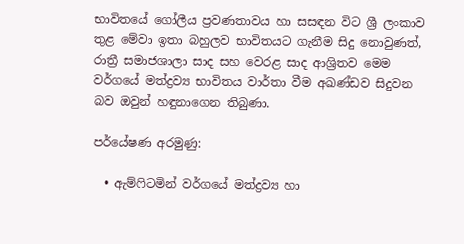භාවිතයේ ගෝලීය ප්‍රවණතාවය හා සසඳන විට ශ්‍රී ලංකාව තුළ මේවා ඉතා බහුලව භාවිතයට ගැනීම සිදු නොවුණත්, රාත්‍රී සමාජශාලා සාද සහ වෙරළ සාද ආශ්‍රිතව මෙම වර්ගයේ මත්ද්‍රව්‍ය භාවිතය වාර්තා වීම අඛණ්ඩව සිදුවන බව ඔවුන් හඳුනාගෙන තිබුණා.

පර්යේෂණ අරමුණු:

  • ඇම්ෆිටමින් වර්ගයේ මත්ද්‍රව්‍ය හා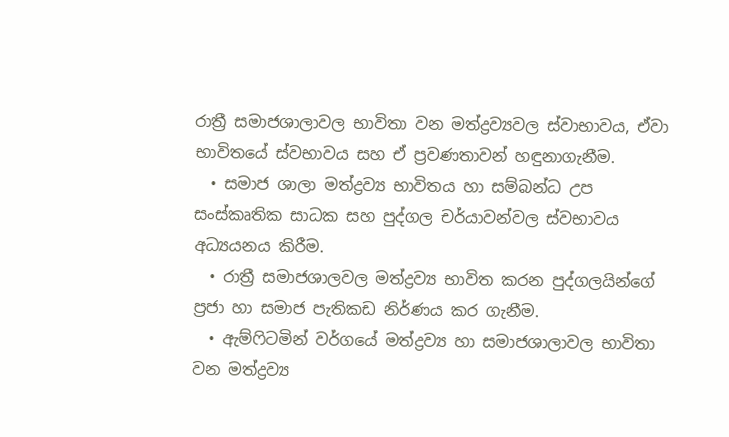රාත්‍රී සමාජශාලාවල භාවිතා වන මත්ද්‍රව්‍යවල ස්වාභාවය, ඒවා භාවිතයේ ස්වභාවය සහ ඒ ප්‍රවණතාවන් හඳුනාගැනීම.
  • සමාජ ශාලා මත්ද්‍රව්‍ය භාවිතය හා සම්බන්ධ උප සංස්කෘතික සාධක සහ පුද්ගල චර්යාවන්වල ස්වභාවය අධ්‍යයනය කිරීම.
  • රාත්‍රී සමාජශාලවල මත්ද්‍රව්‍ය භාවිත කරන පුද්ගලයින්ගේ ප්‍රජා හා සමාජ පැතිකඩ නිර්ණය කර ගැනීම.
  • ඇම්ෆිටමින් වර්ගයේ මත්ද්‍රව්‍ය හා සමාජශාලාවල භාවිතා වන මත්ද්‍රව්‍ය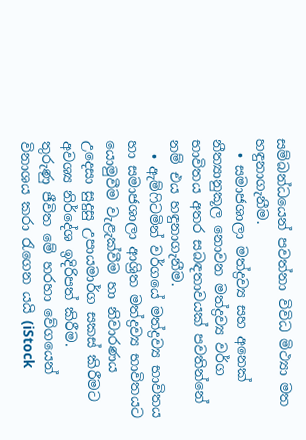සම්බන්ධයෙන් පවත්නා විවිධ මිථ්‍යා මත හඳුනාගැනීම.
  • සමාජශාලා මත්ද්‍රව්‍ය සහ අනෙක් නීත්‍යානුකූල නොවන මත්ද්‍රව්‍ය වර්ග භාවිතය අතර සබඳතාවයක් පවතින්නේ නම් එය හඳුනාගැනීම.
  • ඇම්ෆිටමින් වර්ගයේ මත්ද්‍රව්‍ය භාවිතය හා සමාජශාලා ආශ්‍රිත මත්ද්‍රව්‍ය භාවිතයට යොමුවීම වැළැක්වීම හා නිවාරණය උදෙසා සුදුසු උපායමාර්ග සකස් කිරීමට අවශ්‍ය නිර්දේශ ඉදිරිපත් කිරීම.
තුරුණු ජීවිත මේ හරහා වේගයෙන් විනාශය කරා රැගෙන යයි (iStock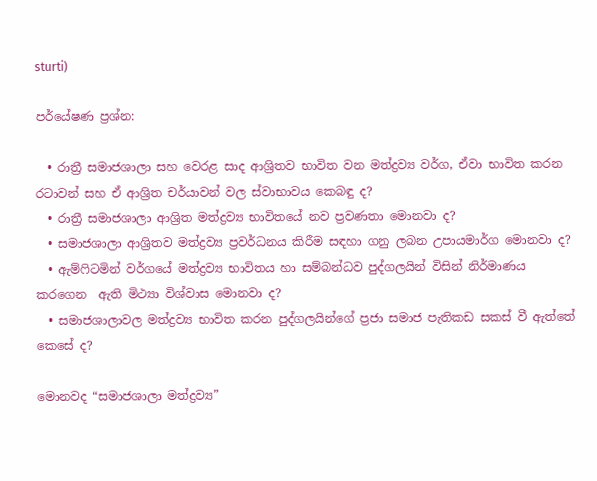sturti)

පර්යේෂණ ප්‍රශ්න:

  • රාත්‍රී සමාජශාලා සහ වෙරළ සාද ආශ්‍රිතව භාවිත වන මත්ද්‍රව්‍ය වර්ග, ඒවා භාවිත කරන රටාවන් සහ ඒ ආශ්‍රිත චර්යාවන් වල ස්වාභාවය කෙබඳු ද?
  • රාත්‍රී සමාජශාලා ආශ්‍රිත මත්ද්‍රව්‍ය භාවිතයේ නව ප්‍රවණතා මොනවා ද?
  • සමාජශාලා ආශ්‍රිතව මත්ද්‍රව්‍ය ප්‍රවර්ධනය කිරීම සඳහා ගනු ලබන උපායමාර්ග මොනවා ද?
  • ඇම්ෆිටමින් වර්ගයේ මත්ද්‍රව්‍ය භාවිතය හා සම්බන්ධව පුද්ගලයින් විසින් නිර්මාණය කරගෙන  ඇති මිථ්‍යා විශ්වාස මොනවා ද?
  • සමාජශාලාවල මත්ද්‍රව්‍ය භාවිත කරන පුද්ගලයින්ගේ ප්‍රජා සමාජ පැතිකඩ සකස් වී ඇත්තේ කෙසේ ද?

මොනවද “සමාජශාලා මත්ද්‍රව්‍ය”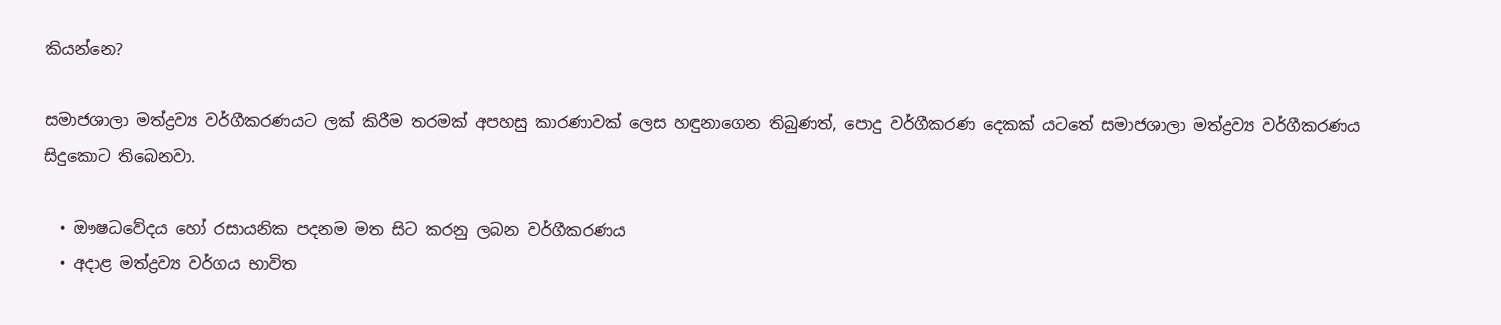කියන්නෙ?

සමාජශාලා මත්ද්‍රව්‍ය වර්ගීකරණයට ලක් කිරීම තරමක් අපහසු කාරණාවක් ලෙස හඳුනාගෙන තිබුණත්, පොදු වර්ගීකරණ දෙකක් යටතේ සමාජශාලා මත්ද්‍රව්‍ය වර්ගීකරණය සිදුකොට තිබෙනවා.

  • ඖෂධවේදය හෝ රසායනික පදනම මත සිට කරනු ලබන වර්ගීකරණය
  • අදාළ මත්ද්‍රව්‍ය වර්ගය භාවිත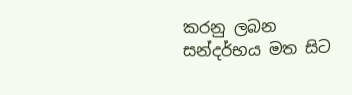කරනු ලබන සන්දර්භය මත සිට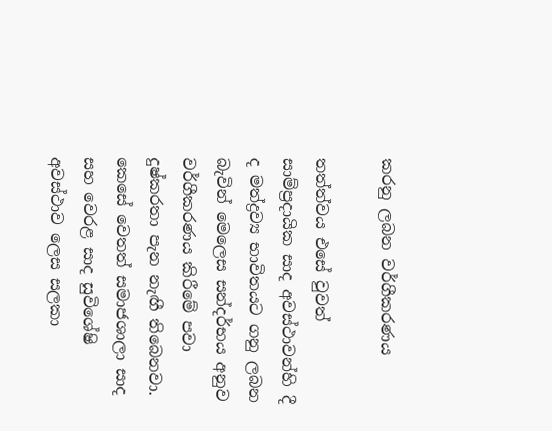කරනු ලබන වර්ගීකරණය

තත්ත්වය එසේ වුවත් සාම්ප්‍රදායික සාද අවස්ථාවන්හි දී ද මත්ද්‍රව්‍ය භාවිතයට ගනු ලබන බැවින් මෙලෙස සන්දර්භය අනුව වර්ගීකරණය කිරීමේ පවා දුෂ්කරතා පැන නැඟී තිබෙනවා. කෙසේ වෙතත් සමාජශාලා සාද සහ වෙරළ සාද සුවිශේෂි අවස්ථාව ලෙස සලකා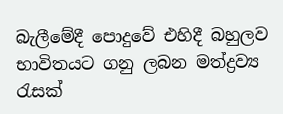බැලීමේදී පොදුවේ එහිදී බහුලව භාවිතයට ගනු ලබන මත්ද්‍රව්‍ය රැසක්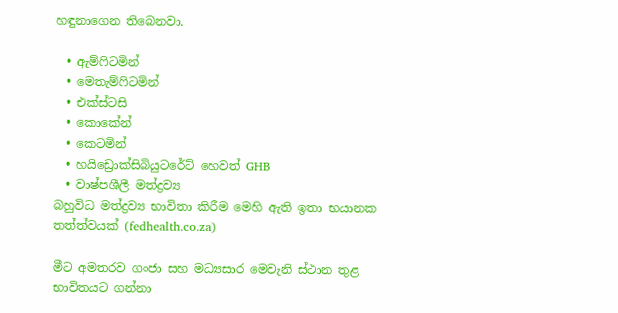හඳුනාගෙන තිබෙනවා.

  • ඇම්ෆිටමින්
  • මෙතැම්ෆිටමින්
  • එක්ස්ටසි
  • කොකේන්
  • කෙටමින්
  • හයිඩ්‍රොක්සිබියුටරේට් හෙවත් GHB
  • වාෂ්පශීලී මත්ද්‍රව්‍ය
බහුවිධ මත්ද්‍රව්‍ය භාවිතා කිරීම මෙහි ඇති ඉතා භයානක තත්ත්වයක් (fedhealth.co.za)

මීට අමතරව ගංජා සහ මධ්‍යසාර මෙවැනි ස්ථාන තුළ භාවිතයට ගන්නා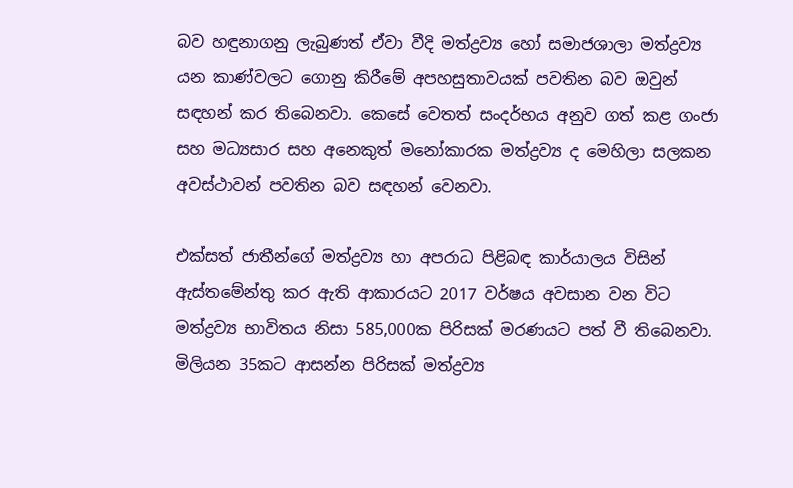බව හඳුනාගනු ලැබුණත් ඒවා වීදි මත්ද්‍රව්‍ය හෝ සමාජශාලා මත්ද්‍රව්‍ය යන කාණ්වලට ගොනු කිරීමේ අපහසුතාවයක් පවතින බව ඔවුන් සඳහන් කර තිබෙනවා. කෙසේ වෙතත් සංදර්භය අනුව ගත් කළ ගංජා සහ මධ්‍යසාර සහ අනෙකුත් මනෝකාරක මත්ද්‍රව්‍ය ද මෙහිලා සලකන අවස්ථාවන් පවතින බව සඳහන් වෙනවා.

එක්සත් ජාතීන්ගේ මත්ද්‍රව්‍ය හා අපරාධ පිළිබඳ කාර්යාලය විසින් ඇස්තමේන්තු කර ඇති ආකාරයට 2017 වර්ෂය අවසාන වන විට මත්ද්‍රව්‍ය භාවිතය නිසා 585,000ක පිරිසක් මරණයට පත් වී තිබෙනවා. මිලියන 35කට ආසන්න පිරිසක් මත්ද්‍රව්‍ය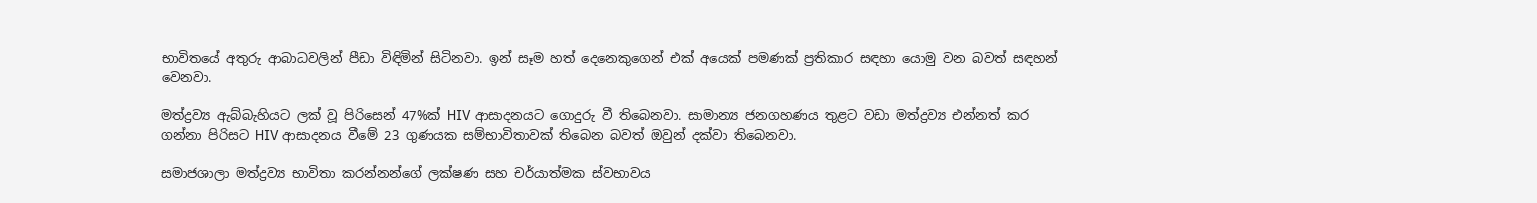භාවිතයේ අතුරු ආබාධවලින් පීඩා විඳිමින් සිටිනවා. ඉන් සෑම හත් දෙනෙකුගෙන් එක් අයෙක් පමණක් ප්‍රතිකාර සඳහා යොමු වන බවත් සඳහන් වෙනවා.

මත්ද්‍රව්‍ය ඇබ්බැහියට ලක් වූ පිරිසෙන් 47%ක් HIV ආසාදනයට ගොදුරු වී තිබෙනවා. සාමාන්‍ය ජනගහණය තුළට වඩා මත්ද්‍රව්‍ය එන්නත් කර ගන්නා පිරිසට HIV ආසාදනය වීමේ 23 ගුණයක සම්භාවිතාවක් තිබෙන බවත් ඔවුන් දක්වා තිබෙනවා.

සමාජශාලා මත්ද්‍රව්‍ය භාවිතා කරන්නන්ගේ ලක්ෂණ සහ චර්යාත්මක ස්වභාවය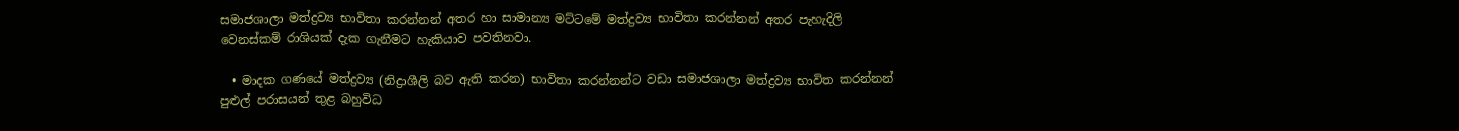සමාජශාලා මත්ද්‍රව්‍ය භාවිතා කරන්නන් අතර හා සාමාන්‍ය මට්ටමේ මත්ද්‍රව්‍ය භාවිතා කරන්නන් අතර පැහැදිලි වෙනස්කම් රාශියක් දැක ගැනීමට හැකියාව පවතිනවා.

  • මාදක ගණයේ මත්ද්‍රව්‍ය (නිද්‍රාශීලි බව ඇති කරන) භාවිතා කරන්නන්ට වඩා සමාජශාලා මත්ද්‍රව්‍ය භාවිත කරන්නන් පුළුල් පරාසයන් තුළ බහුවිධ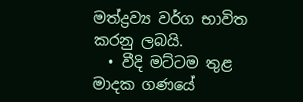මත්ද්‍රව්‍ය වර්ග භාවිත කරනු ලබයි.
  • වීදි මට්ටම තුළ මාදක ගණයේ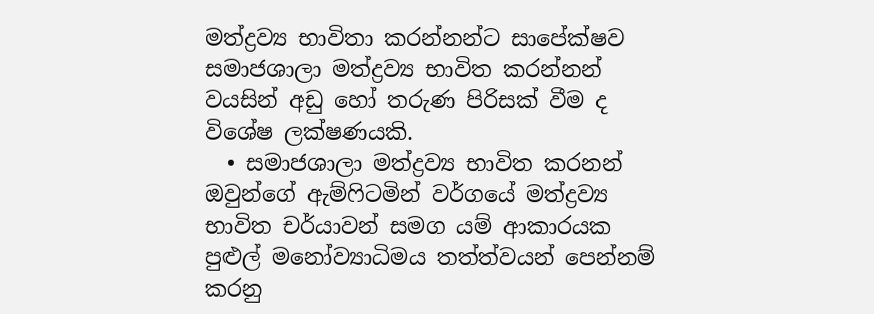මත්ද්‍රව්‍ය භාවිතා කරන්නන්ට සාපේක්ෂව සමාජශාලා මත්ද්‍රව්‍ය භාවිත කරන්නන් වයසින් අඩු හෝ තරුණ පිරිසක් වීම ද විශේෂ ලක්ෂණයකි.
  • සමාජශාලා මත්ද්‍රව්‍ය භාවිත කරනන් ඔවුන්ගේ ඇම්ෆිටමින් වර්ගයේ මත්ද්‍රව්‍ය භාවිත චර්යාවන් සමග යම් ආකාරයක පුළුල් මනෝව්‍යාධිමය තත්ත්වයන් පෙන්නම් කරනු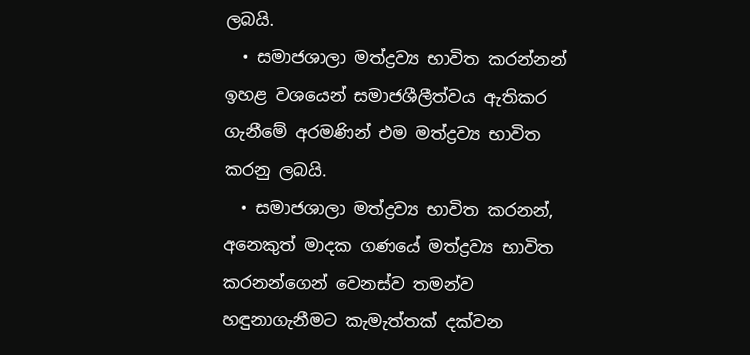ලබයි.
  • සමාජශාලා මත්ද්‍රව්‍ය භාවිත කරන්නන් ඉහළ වශයෙන් සමාජශීලීත්වය ඇතිකර ගැනීමේ අරමණින් එම මත්ද්‍රව්‍ය භාවිත කරනු ලබයි.
  • සමාජශාලා මත්ද්‍රව්‍ය භාවිත කරනන්, අනෙකුත් මාදක ගණයේ මත්ද්‍රව්‍ය භාවිත කරනන්ගෙන් වෙනස්ව තමන්ව හඳුනාගැනීමට කැමැත්තක් දක්වන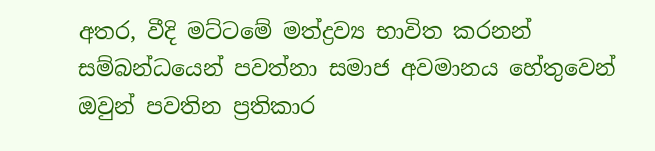අතර, වීදි මට්ටමේ මත්ද්‍රව්‍ය භාවිත කරනන් සම්බන්ධයෙන් පවත්නා සමාජ අවමානය හේතුවෙන් ඔවුන් පවතින ප්‍රතිකාර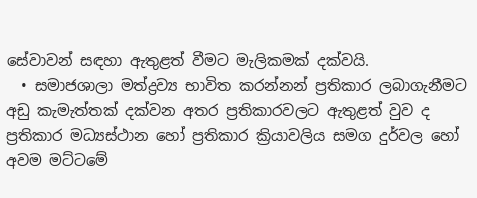සේවාවන් සඳහා ඇතුළත් වීමට මැලිකමක් දක්වයි.
  • සමාජශාලා මත්ද්‍රව්‍ය භාවිත කරන්නන් ප්‍රතිකාර ලබාගැනීමට අඩු කැමැත්තක් දක්වන අතර ප්‍රතිකාරවලට ඇතුළත් වුව ද ප්‍රතිකාර මධ්‍යස්ථාන හෝ ප්‍රතිකාර ක්‍රියාවලිය සමග දුර්වල හෝ අවම මට්ටමේ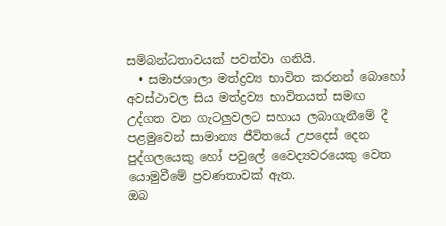සම්බන්ධතාවයක් පවත්වා ගනියි.
  • සමාජශාලා මත්ද්‍රව්‍ය භාවිත කරනන් බොහෝ අවස්ථාවල සිය මත්ද්‍රව්‍ය භාවිතයත් සමඟ උද්ගත වන ගැටලුවලට සහාය ලබාගැනීමේ දී පළමුවෙන් සාමාන්‍ය ජීවිතයේ උපදෙස් දෙන පුද්ගලයෙකු හෝ පවුලේ වෛද්‍යවරයෙකු වෙත යොමුවීමේ ප්‍රවණතාවක් ඇත.
ඔබ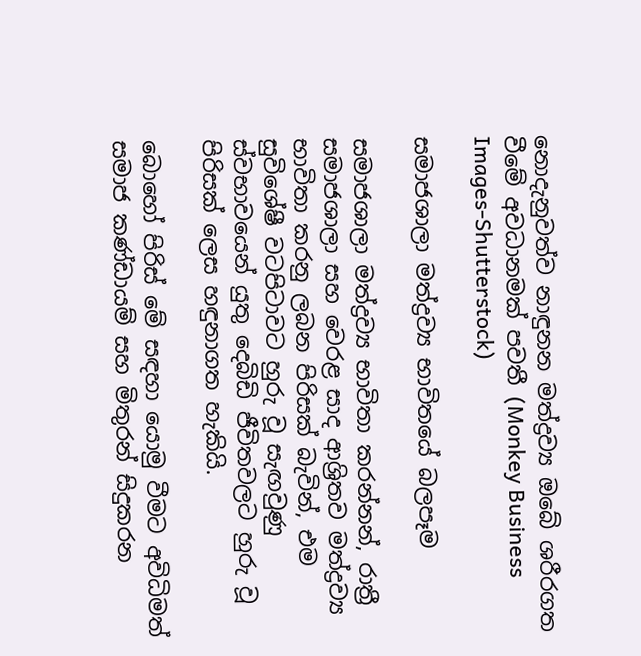නොදැනුවත්ව නාඳුනන මත්ද්‍රව්‍ය ඔබේ ශරීරගත වීමේ අවධානමක් පවතී (Monkey Business Images-Shutterstock)

සමාජශාලා මත්ද්‍රව්‍ය භාවිතයේ බලපෑම

සමාජශාලා මත්ද්‍රව්‍ය භාවිතා කරන්නන්, රාත්‍රී සමාජශාලා සහ වෙරළ සාද ආශ්‍රිතව මත්ද්‍රව්‍ය භාවිතා කරනු ලබන පිරිසක් බැවින්, එම සුවිශේෂී වටපිටාවට හුරු වූ සැඟවුණු ස්වභාවයෙන් යුතු දෙබිඩි ජීවිතවලට හුරු වූ පිරිසක් ලෙස හඳුනාගත හැකියි.

බොහෝ පිරිස් මේ සඳහා යොමු වීමට අවිධිමත් සමාජ කණ්ඩායම් සහ මිතුරන් සිදුකරන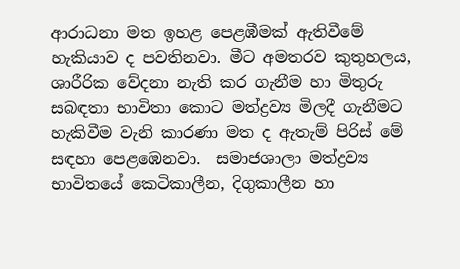ආරාධනා මත ඉහළ පෙළඹීමක් ඇතිවීමේ හැකියාව ද පවතිනවා. මීට අමතරව කුතුහලය, ශාරීරික වේදනා නැති කර ගැනීම හා මිතුරු සබඳතා භාවිතා කොට මත්ද්‍රව්‍ය මිලදී ගැනීමට හැකිවීම වැනි කාරණා මත ද ඇතැම් පිරිස් මේ සඳහා පෙළඹෙනවා.  සමාජශාලා මත්ද්‍රව්‍ය භාවිතයේ කෙටිකාලීන, දිගුකාලීන හා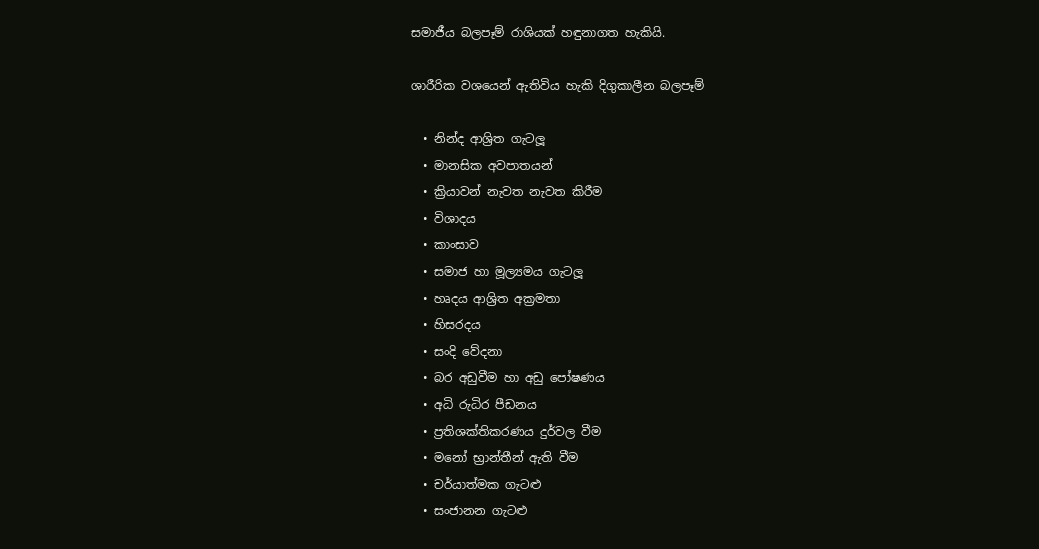සමාජීය බලපෑම් රාශියක් හඳුනාගත හැකියි.

ශාරීරික වශයෙන් ඇතිවිය හැකි දිගුකාලීන බලපෑම්

  • නින්ද ආශ්‍රිත ගැටලූ
  • මානසික අවපාතයන්
  • ක්‍රියාවන් නැවත නැවත කිරීම
  • විශාදය
  • කාංසාව
  • සමාජ හා මූල්‍යමය ගැටලූ
  • හෘදය ආශ්‍රිත අක්‍රමතා
  • හිසරදය
  • සංදි වේදනා
  • බර අඩුවීම හා අඩු පෝෂණය
  • අධි රුධිර පීඩනය
  • ප්‍රතිශක්තිකරණය දුර්වල වීම
  • මනෝ භ්‍රාන්තීන් ඇති වීම
  • චර්යාත්මක ගැටළු
  • සංජානන ගැටළු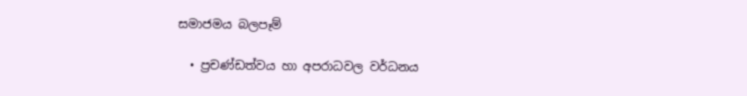සමාජමය බලපෑම්

  • ප්‍රචණ්ඩත්වය හා අපරාධවල වර්ධනය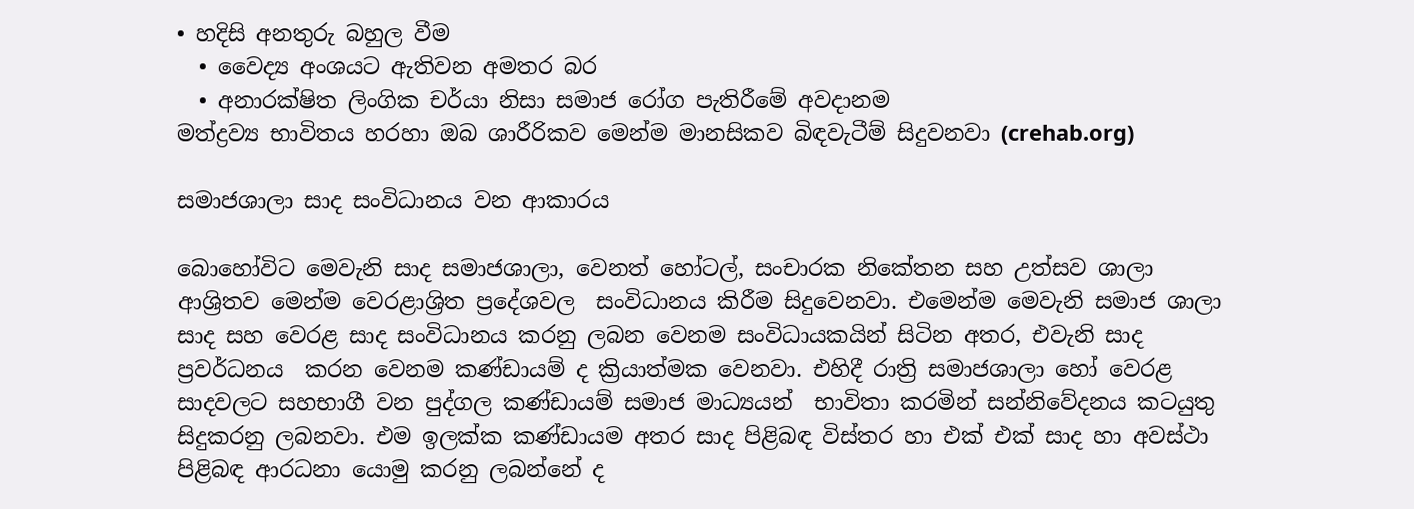• හදිසි අනතුරු බහුල වීම
  • වෛද්‍ය අංශයට ඇතිවන අමතර බර
  • අනාරක්ෂිත ලිංගික චර්යා නිසා සමාජ රෝග පැතිරීමේ අවදානම
මත්ද්‍රව්‍ය භාවිතය හරහා ඔබ ශාරීරිකව මෙන්ම මානසිකව බිඳවැටීම් සිදුවනවා (crehab.org)

සමාජශාලා සාද සංවිධානය වන ආකාරය

බොහෝවිට මෙවැනි සාද සමාජශාලා, වෙනත් හෝටල්, සංචාරක නිකේතන සහ උත්සව ශාලා ආශ්‍රිතව මෙන්ම වෙරළාශ්‍රිත ප්‍රදේශවල  සංවිධානය කිරීම සිදුවෙනවා. එමෙන්ම මෙවැනි සමාජ ශාලා සාද සහ වෙරළ සාද සංවිධානය කරනු ලබන වෙනම සංවිධායකයින් සිටින අතර, එවැනි සාද ප්‍රවර්ධනය  කරන වෙනම කණ්ඩායම් ද ක්‍රියාත්මක වෙනවා. එහිදී රාත්‍රි සමාජශාලා හෝ වෙරළ සාදවලට සහභාගී වන පුද්ගල කණ්ඩායම් සමාජ මාධ්‍යයන්  භාවිතා කරමින් සන්නිවේදනය කටයුතු සිදුකරනු ලබනවා. එම ඉලක්ක කණ්ඩායම අතර සාද පිළිබඳ විස්තර හා එක් එක් සාද හා අවස්ථා පිළිබඳ ආරධනා යොමු කරනු ලබන්නේ ද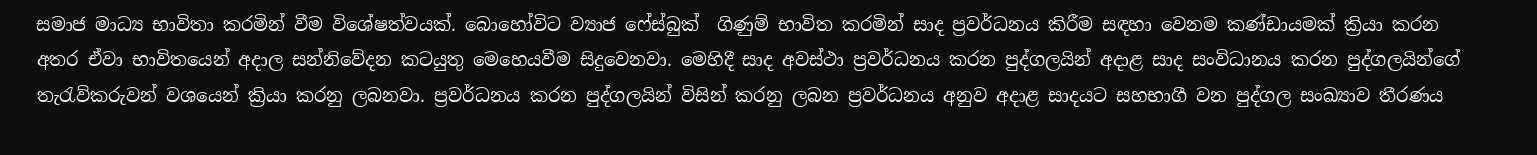සමාජ මාධ්‍ය භාවිතා කරමින් වීම විශේෂත්වයක්. බොහෝවිට ව්‍යාජ ෆේස්බුක්  ගිණුම් භාවිත කරමින් සාද ප්‍රවර්ධනය කිරීම සඳහා වෙනම කණ්ඩායමක් ක්‍රියා කරන අතර ඒවා භාවිතයෙන් අදාල සන්නිවේදන කටයුතු මෙහෙයවීම සිදුවෙනවා. මෙහිදී සාද අවස්ථා ප්‍රවර්ධනය කරන පුද්ගලයින් අදාළ සාද සංවිධානය කරන පුද්ගලයින්ගේ තැරැව්කරුවන් වශයෙන් ක්‍රියා කරනු ලබනවා. ප්‍රවර්ධනය කරන පුද්ගලයින් විසින් කරනු ලබන ප්‍රවර්ධනය අනුව අදාළ සාදයට සහභාගී වන පුද්ගල සංඛ්‍යාව තීරණය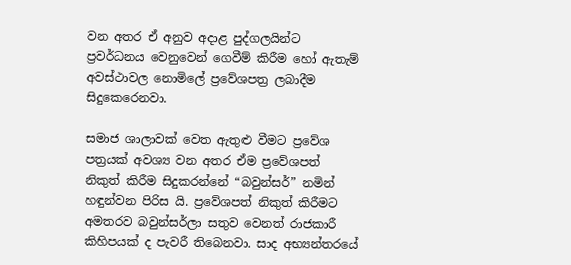වන අතර ඒ අනුව අදාළ පුද්ගලයින්ට ප්‍රවර්ධනය වෙනුවෙන් ගෙවීම් කිරීම හෝ ඇතැම් අවස්ථාවල නොමිලේ ප්‍රවේශපත්‍ර ලබාදීම සිදුකෙරෙනවා.

සමාජ ශාලාවක් වෙත ඇතුළු වීමට ප්‍රවේශ පත්‍රයක් අවශ්‍ය වන අතර ඒම ප්‍රවේශපත් නිකුත් කිරීම සිදුකරන්නේ “බවුන්සර්” නමින් හඳුන්වන පිරිස යි. ප්‍රවේශපත් නිකුත් කිරීමට අමතරව බවුන්සර්ලා සතුව වෙනත් රාජකාරී කිහිපයක් ද පැවරී තිබෙනවා. සාද අභ්‍යන්තරයේ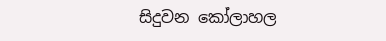සිදුවන කෝලාහල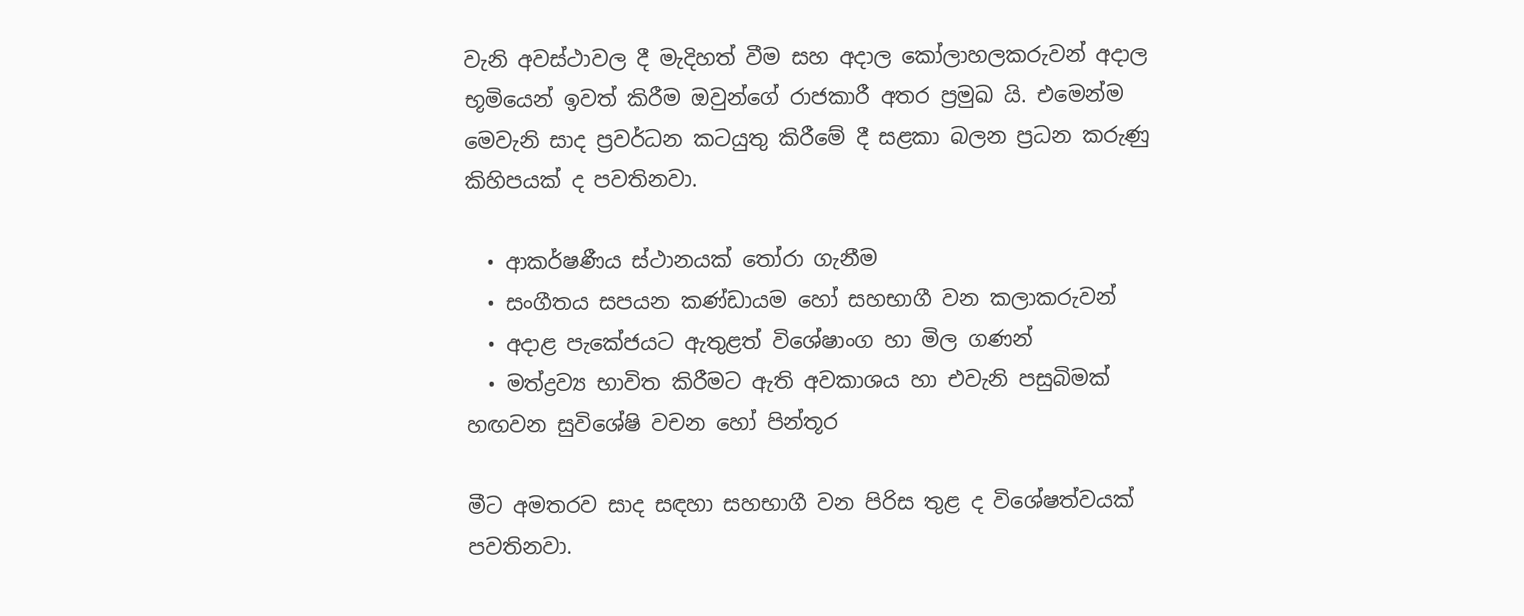වැනි අවස්ථාවල දී මැදිහත් වීම සහ අදාල කෝලාහලකරුවන් අදාල භූමියෙන් ඉවත් කිරීම ඔවුන්ගේ රාජකාරී අතර ප්‍රමුඛ යි. එමෙන්ම මෙවැනි සාද ප්‍රවර්ධන කටයුතු කිරීමේ දී සළකා බලන ප්‍රධන කරුණු කිහිපයක් ද පවතිනවා.

  • ආකර්ෂණීය ස්ථානයක් තෝරා ගැනීම
  • සංගීතය සපයන කණ්ඩායම හෝ සහභාගී වන කලාකරුවන්
  • අදාළ පැකේජයට ඇතුළත් විශේෂාංග හා මිල ගණන්
  • මත්ද්‍රව්‍ය භාවිත කිරීමට ඇති අවකාශය හා එවැනි පසුබිමක් හඟවන සුවිශේෂි වචන හෝ පින්තූර

මීට අමතරව සාද සඳහා සහභාගී වන පිරිස තුළ ද විශේෂත්වයක් පවතිනවා.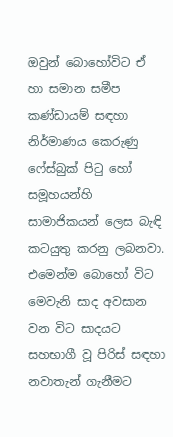ඔවුන් බොහෝවිට ඒ හා සමාන සමීප කණ්ඩායම් සඳහා නිර්මාණය කෙරුණු ෆේස්බුක් පිටු හෝ සමූහයන්හි සාමාජිකයන් ලෙස බැඳි කටයුතු කරනු ලබනවා. එමෙන්ම බොහෝ විට මෙවැනි සාද අවසාන වන විට සාදයට සහභාගී වූ පිරිස් සඳහා නවාතැන් ගැනීමට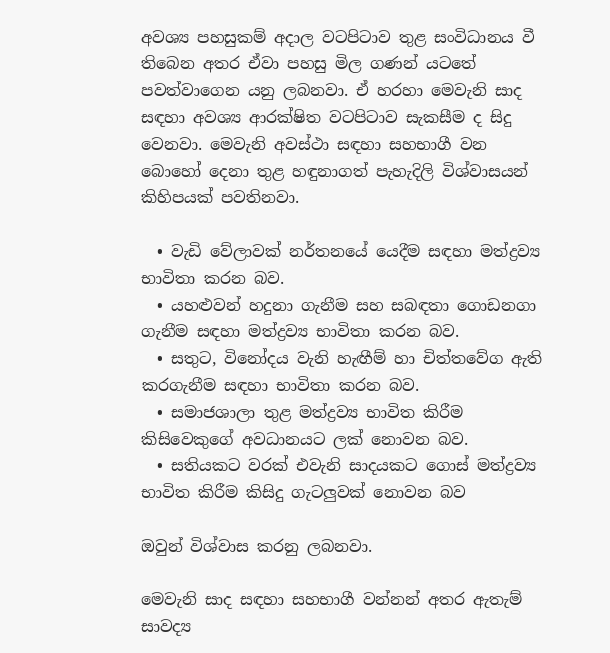අවශ්‍ය පහසුකම් අදාල වටපිටාව තුළ සංවිධානය වී තිබෙන අතර ඒවා පහසු මිල ගණන් යටතේ පවත්වාගෙන යනු ලබනවා. ඒ හරහා මෙවැනි සාද සඳහා අවශ්‍ය ආරක්ෂිත වටපිටාව සැකසීම ද සිදු වෙනවා. මෙවැනි අවස්ථා සඳහා සහභාගී වන බොහෝ දෙනා තුළ හඳුනාගත් පැහැදිලි විශ්වාසයන් කිහිපයක් පවතිනවා.

  • වැඩි වේලාවක් නර්තනයේ යෙදීම සඳහා මත්ද්‍රව්‍ය භාවිතා කරන බව.
  • යහළුවන් හදුනා ගැනීම සහ සබඳතා ගොඩනගා ගැනීම සඳහා මත්ද්‍රව්‍ය භාවිතා කරන බව.
  • සතුට, විනෝදය වැනි හැඟීම් හා චිත්තවේග ඇති කරගැනීම සඳහා භාවිතා කරන බව.
  • සමාජශාලා තුළ මත්ද්‍රව්‍ය භාවිත කිරීම කිසිවෙකුගේ අවධානයට ලක් නොවන බව.
  • සතියකට වරක් එවැනි සාදයකට ගොස් මත්ද්‍රව්‍ය භාවිත කිරීම කිසිදු ගැටලුවක් නොවන බව

ඔවුන් විශ්වාස කරනු ලබනවා.

මෙවැනි සාද සඳහා සහභාගී වන්නන් අතර ඇතැම් සාවද්‍ය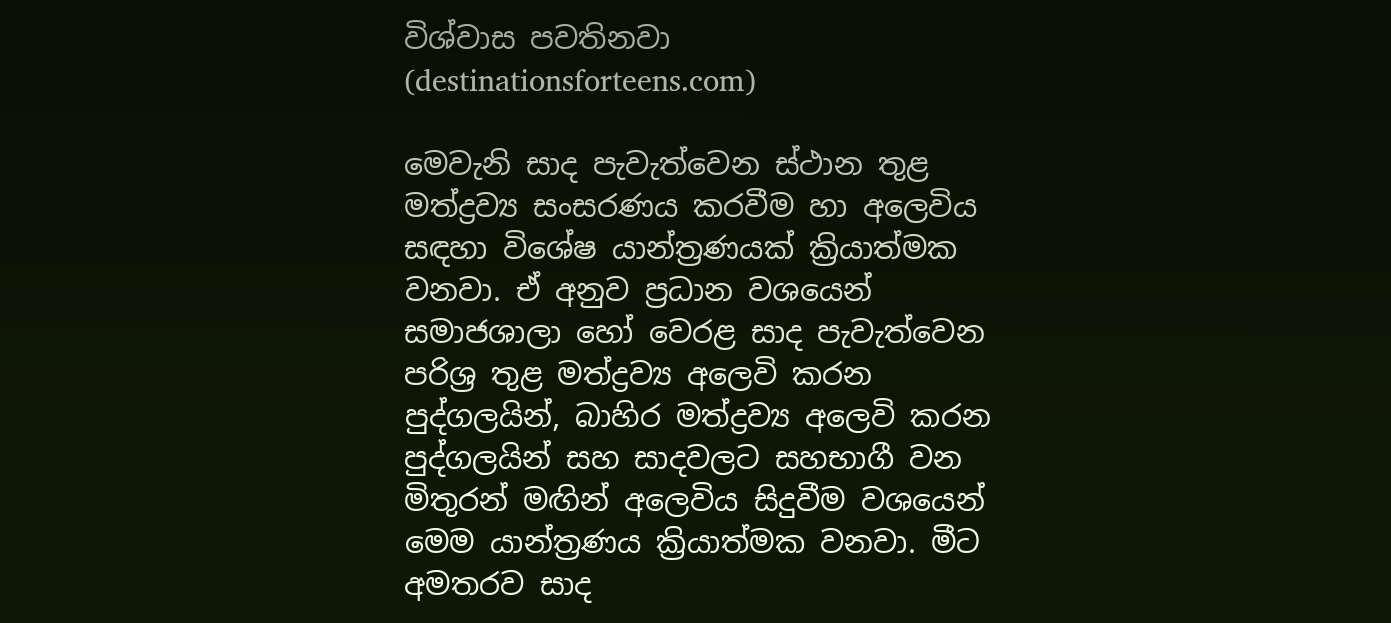විශ්වාස පවතිනවා (destinationsforteens.com)

මෙවැනි සාද පැවැත්වෙන ස්ථාන තුළ මත්ද්‍රව්‍ය සංසරණය කරවීම හා අලෙවිය සඳහා විශේෂ යාන්ත්‍රණයක් ක්‍රියාත්මක වනවා. ඒ අනුව ප්‍රධාන වශයෙන් සමාජශාලා හෝ වෙරළ සාද පැවැත්වෙන පරිශ්‍ර තුළ මත්ද්‍රව්‍ය අලෙවි කරන පුද්ගලයින්, බාහිර මත්ද්‍රව්‍ය අලෙවි කරන පුද්ගලයින් සහ සාදවලට සහභාගී වන මිතුරන් මඟින් අලෙවිය සිදුවීම වශයෙන් මෙම යාන්ත්‍රණය ක්‍රියාත්මක වනවා. මීට අමතරව සාද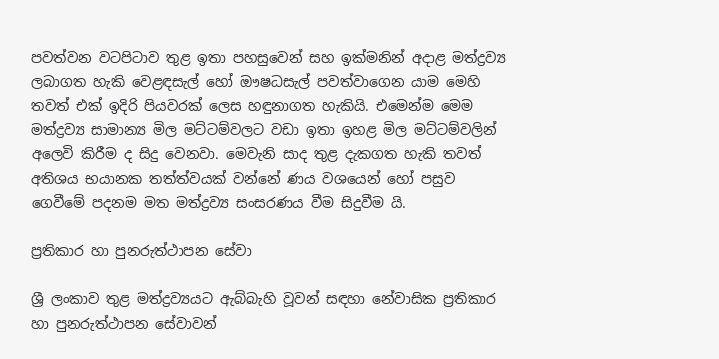පවත්වන වටපිටාව තුළ ඉතා පහසුවෙන් සහ ඉක්මනින් අදාළ මත්ද්‍රව්‍ය ලබාගත හැකි වෙළඳසැල් හෝ ඖෂධසැල් පවත්වාගෙන යාම මෙහි තවත් එක් ඉදිරි පියවරක් ලෙස හඳුනාගත හැකියි. එමෙන්ම මෙම මත්ද්‍රව්‍ය සාමාන්‍ය මිල මට්ටම්වලට වඩා ඉතා ඉහළ මිල මට්ටම්වලින් අලෙවි කිරීම ද සිදු වෙනවා. මෙවැනි සාද තුළ දැකගත හැකි තවත් අතිශය භයානක තත්ත්වයක් වන්නේ ණය වශයෙන් හෝ පසුව ගෙවීමේ පදනම මත මත්ද්‍රව්‍ය සංසරණය වීම සිදුවීම යි.

ප්‍රතිකාර හා පුනරුත්ථාපන සේවා

ශ්‍රී ලංකාව තුළ මත්ද්‍රව්‍යයට ඇබ්බැහි වූවන් සඳහා නේවාසික ප්‍රතිකාර හා පුනරුත්ථාපන සේවාවන්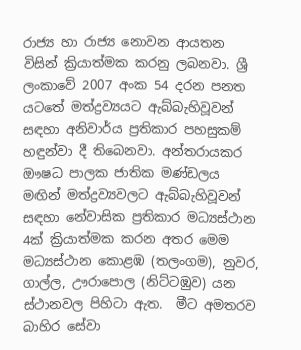රාජ්‍ය හා රාජ්‍ය නොවන ආයතන විසින් ක්‍රියාත්මක කරනු ලබනවා. ශ්‍රී ලංකාවේ 2007 අංක 54 දරන පනත යටතේ මත්ද්‍රව්‍යයට ඇබ්බැහිවූවන් සඳහා අනිවාර්ය ප්‍රතිකාර පහසුකම් හඳුන්වා දී තිබෙනවා. අන්තරායකර ඖෂධ පාලක ජාතික මණ්ඩලය මඟින් මත්ද්‍රව්‍යවලට ඇබ්බැහිවූවන් සඳහා නේවාසික ප්‍රතිකාර මධ්‍යස්ථාන 4ක් ක්‍රියාත්මක කරන අතර මෙම මධ්‍යස්ථාන කොළඹ (තලංගම), නුවර, ගාල්ල, ඌරාපොල (නිට්ටඹුව) යන ස්ථානවල පිහිටා ඇත.  මීට අමතරව බාහිර සේවා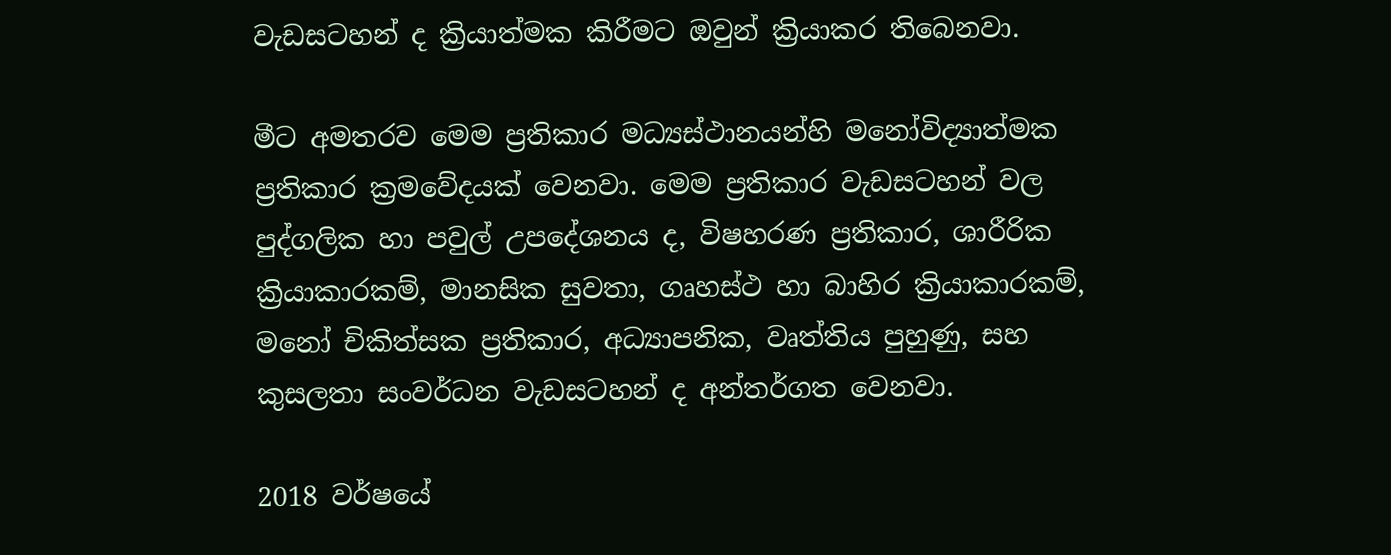වැඩසටහන් ද ක්‍රියාත්මක කිරීමට ඔවුන් ක්‍රියාකර තිබෙනවා.

මීට අමතරව මෙම ප්‍රතිකාර මධ්‍යස්ථානයන්හි මනෝවිද්‍යාත්මක ප්‍රතිකාර ක්‍රමවේදයක් වෙනවා. මෙම ප්‍රතිකාර වැඩසටහන් වල පුද්ගලික හා පවුල් උපදේශනය ද, විෂහරණ ප්‍රතිකාර, ශාරීරික ක්‍රියාකාරකම්, මානසික සුවතා, ගෘහස්ථ හා බාහිර ක්‍රියාකාරකම්, මනෝ චිකිත්සක ප්‍රතිකාර, අධ්‍යාපනික, වෘත්තිය පුහුණු, සහ කුසලතා සංවර්ධන වැඩසටහන් ද අන්තර්ගත වෙනවා.

2018 වර්ෂයේ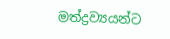මත්ද්‍රව්‍යයන්ට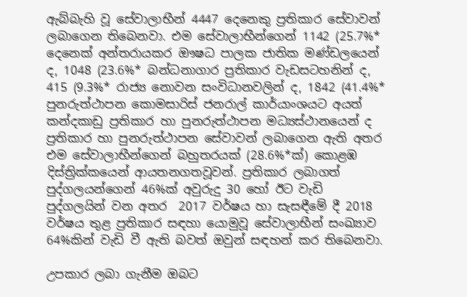ඇබ්බැහි වූ සේවාලාභීන් 4447 දෙනෙකු ප්‍රතිකාර සේවාවන් ලබාගෙන තිබෙනවා. එම සේවාලාභීන්ගෙන් 1142 (25.7%* දෙනෙක් අන්තරායකර ඖෂධ පාලක ජාතික මණ්ඩලයෙන් ද, 1048 (23.6%* බන්ධනාගාර ප්‍රතිකාර වැඩසටහනින් ද, 415 (9.3%* රාජ්‍ය නොවන සංවිධානවලින් ද, 1842 (41.4%* පුනරුත්ථාපන කොමසාරිස් ජනරාල් කාර්යාංශයට අයත් කන්දකාඩු ප්‍රතිකාර හා පුනරුත්ථාපන මධ්‍යස්ථානයෙන් ද ප්‍රතිකාර හා පුනරුත්ථාපන සේවාවන් ලබාගෙන ඇති අතර එම සේවාලාභීන්ගෙන් බහුතරයක් (28.6%*ක්) කොළඹ දිස්ත්‍රික්කයෙන් ආයතනගතවූවන්. ප්‍රතිකාර ලබාගත් පුද්ගලයන්ගෙන් 46%ක් අවුරුදු 30 හෝ ඊට වැඩි පුද්ගලයින් වන අතර  2017 වර්ෂය හා සැසඳීමේ දී 2018 වර්ෂය තුළ ප්‍රතිකාර සඳහා යොමුවූ සේවාලාභීන් සංඛ්‍යාව 64%කින් වැඩි වී ඇති බවත් ඔවුන් සඳහන් කර තිබෙනවා.

උපකාර ලබා ගැනීම ඔබට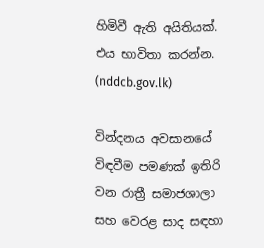හිමිවී ඇති අයිතියක්. එය භාවිතා කරන්න. (nddcb.gov.lk)

වින්දනය අවසානයේ විඳවීම පමණක් ඉතිරි වන රාත්‍රී සමාජශාලා සහ වෙරළ සාද සඳහා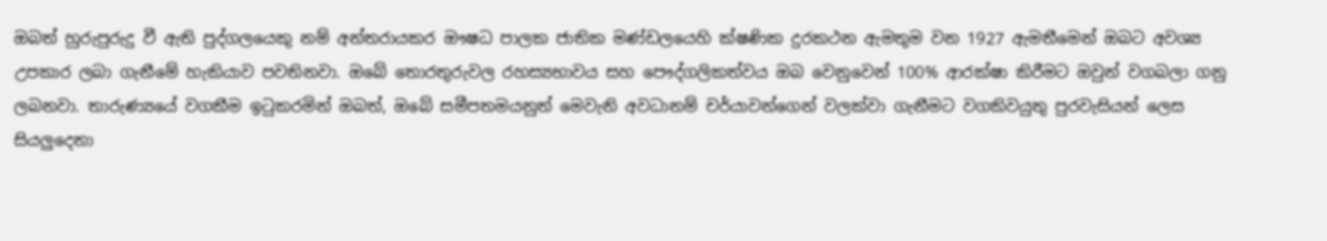ඔබත් හුරුපුරුදු වී ඇති පුද්ගලයෙකු නම් අන්තරායකර ඖෂධ පාලක ජාතික මණ්ඩලයෙහි ක්ෂණික දුරකථන ඇමතුම වන 1927 ඇමතීමෙන් ඔබට අවශ්‍ය උපකාර ලබා ගැනීමේ හැකියාව පවතිනවා. ඔබේ තොරතුරුවල රහස්‍යභාවය සහ පෞද්ගලිකත්වය ඔබ වෙනුවෙන් 100% ආරක්ෂා කිරීමට ඔවුන් වගබලා ගනු ලබනවා. තාරුණ්‍යයේ වගකීම ඉටුකරමින් ඔබත්, ඔබේ සමීපතමයනුත් මෙවැනි අවධානම් චර්යාවන්ගෙන් වලක්වා ගැනීමට වගකිවයුතු පුරවැසියන් ලෙස සියලුදෙනා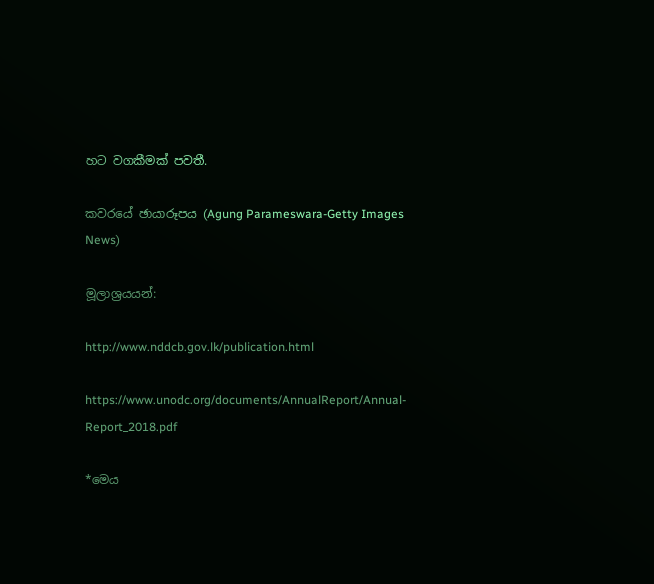හට වගකීමක් පවතී.

කවරයේ ඡායාරූපය (Agung Parameswara-Getty Images News)

මූලාශ්‍රයයන්:

http://www.nddcb.gov.lk/publication.html

https://www.unodc.org/documents/AnnualReport/Annual-Report_2018.pdf

*මෙය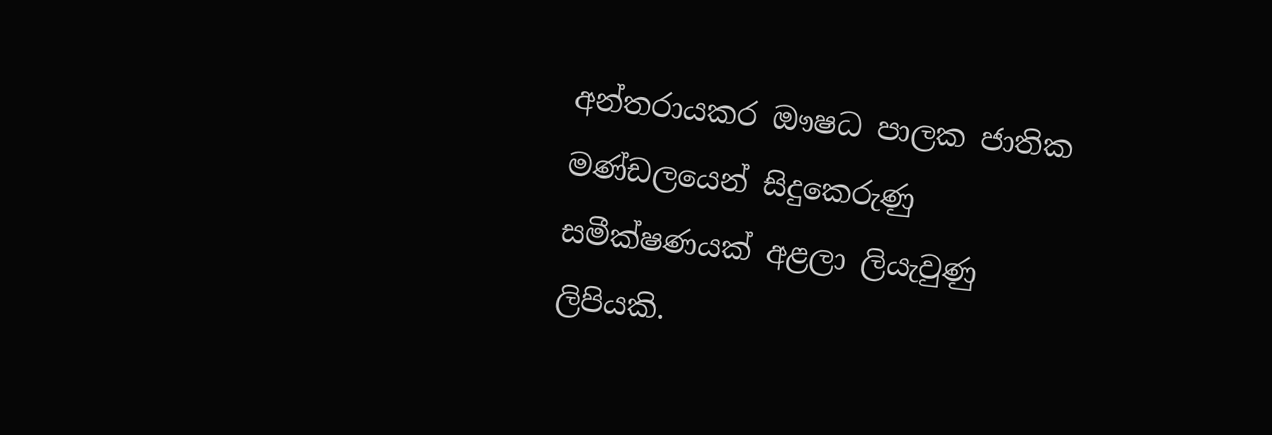අන්තරායකර ඖෂධ පාලක ජාතික මණ්ඩලයෙන් සිදුකෙරුණු සමීක්ෂණයක් අළලා ලියැවුණු ලිපියකි.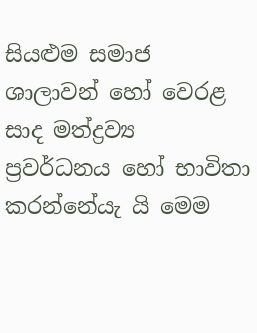සියළුම සමාජ ශාලාවන් හෝ වෙරළ සාද මත්ද්‍රව්‍ය ප්‍රවර්ධනය හෝ භාවිතා කරන්නේයැ යි මෙම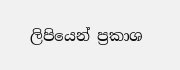ලිපියෙන් ප්‍රකාශ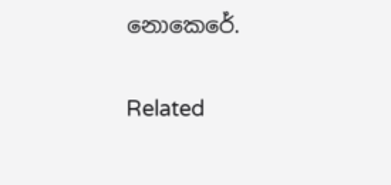නොකෙරේ.

Related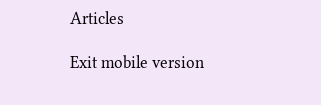Articles

Exit mobile version